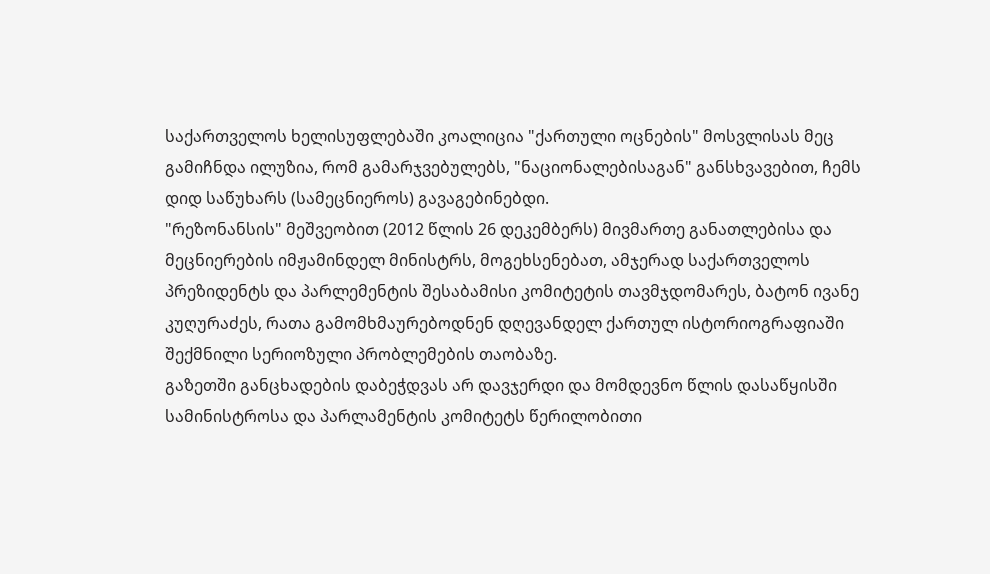საქართველოს ხელისუფლებაში კოალიცია "ქართული ოცნების" მოსვლისას მეც გამიჩნდა ილუზია, რომ გამარჯვებულებს, "ნაციონალებისაგან" განსხვავებით, ჩემს დიდ საწუხარს (სამეცნიეროს) გავაგებინებდი.
"რეზონანსის" მეშვეობით (2012 წლის 26 დეკემბერს) მივმართე განათლებისა და მეცნიერების იმჟამინდელ მინისტრს, მოგეხსენებათ, ამჯერად საქართველოს პრეზიდენტს და პარლემენტის შესაბამისი კომიტეტის თავმჯდომარეს, ბატონ ივანე კუღურაძეს, რათა გამომხმაურებოდნენ დღევანდელ ქართულ ისტორიოგრაფიაში შექმნილი სერიოზული პრობლემების თაობაზე.
გაზეთში განცხადების დაბეჭდვას არ დავჯერდი და მომდევნო წლის დასაწყისში სამინისტროსა და პარლამენტის კომიტეტს წერილობითი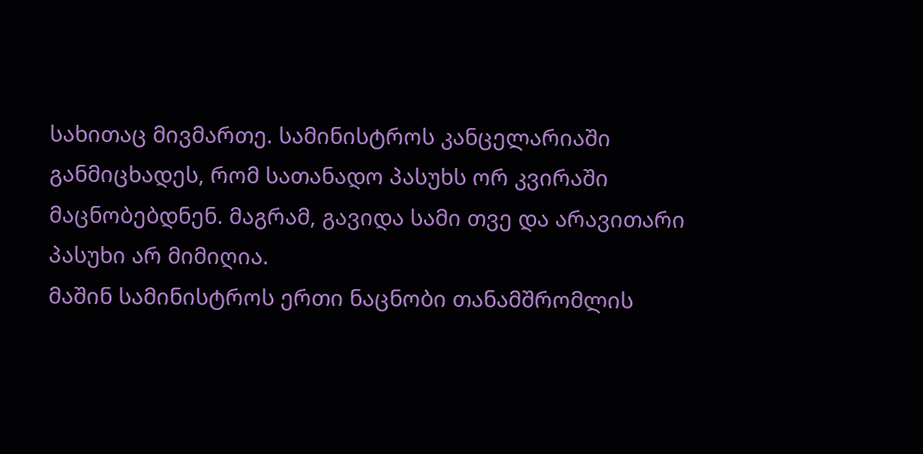სახითაც მივმართე. სამინისტროს კანცელარიაში განმიცხადეს, რომ სათანადო პასუხს ორ კვირაში მაცნობებდნენ. მაგრამ, გავიდა სამი თვე და არავითარი პასუხი არ მიმიღია.
მაშინ სამინისტროს ერთი ნაცნობი თანამშრომლის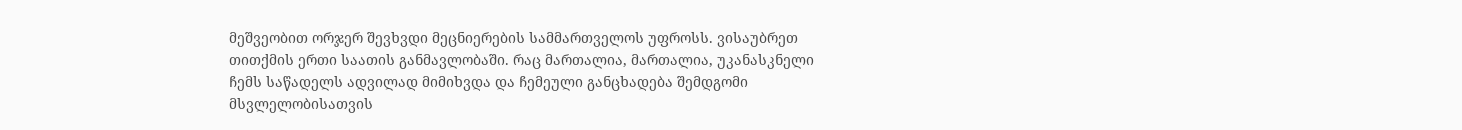მეშვეობით ორჯერ შევხვდი მეცნიერების სამმართველოს უფროსს. ვისაუბრეთ თითქმის ერთი საათის განმავლობაში. რაც მართალია, მართალია, უკანასკნელი ჩემს საწადელს ადვილად მიმიხვდა და ჩემეული განცხადება შემდგომი მსვლელობისათვის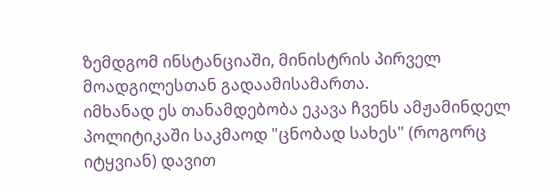ზემდგომ ინსტანციაში, მინისტრის პირველ მოადგილესთან გადაამისამართა.
იმხანად ეს თანამდებობა ეკავა ჩვენს ამჟამინდელ პოლიტიკაში საკმაოდ "ცნობად სახეს" (როგორც იტყვიან) დავით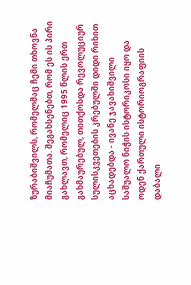ზურაბიშვილს, რომელმაც ჩემი თხოვნა მიაჩუმათა. შეგახსენებთ, რომ ეს ის პირი გახლავთ, რომელიც 1995 წლის ერთ გახმაურებულ, თითქოსდა რევოლუციურ სულისკვეთების კრებულში დიდი რიხით აცხადებდა - ივანე ჯავახიშვილი საშუალო ნიჭის ისტორიკოსი იყო და ოდენ ქართული ისტორიოგრაფიის დაბალი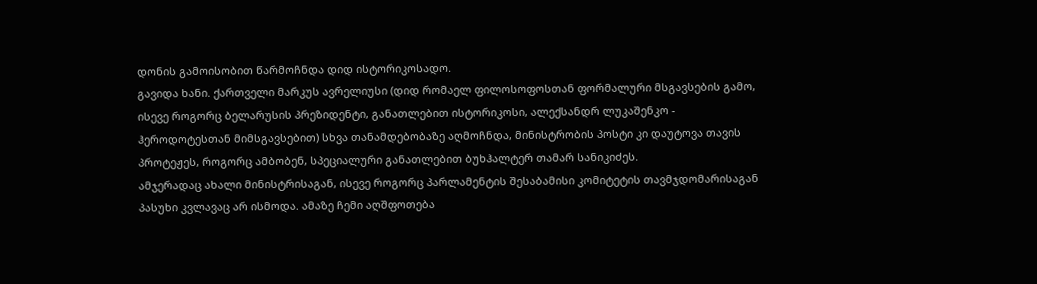დონის გამოისობით წარმოჩნდა დიდ ისტორიკოსადო.
გავიდა ხანი. ქართველი მარკუს ავრელიუსი (დიდ რომაელ ფილოსოფოსთან ფორმალური მსგავსების გამო, ისევე როგორც ბელარუსის პრეზიდენტი, განათლებით ისტორიკოსი, ალექსანდრ ლუკაშენკო - ჰეროდოტესთან მიმსგავსებით) სხვა თანამდებობაზე აღმოჩნდა, მინისტრობის პოსტი კი დაუტოვა თავის პროტეჟეს, როგორც ამბობენ, სპეციალური განათლებით ბუხჰალტერ თამარ სანიკიძეს.
ამჯერადაც ახალი მინისტრისაგან, ისევე როგორც პარლამენტის შესაბამისი კომიტეტის თავმჯდომარისაგან პასუხი კვლავაც არ ისმოდა. ამაზე ჩემი აღშფოთება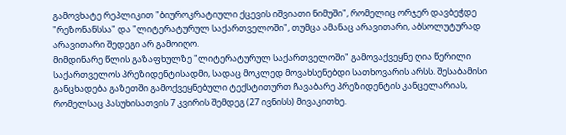გამოვხატე რეპლიკით "ბიუროკრატიული ქცევის იშვიათი ნიმუში", რომელიც ორჯერ დავბეჭდე "რეზონანსსა" და "ლიტერატურულ საქართველოში", თუმცა ამანაც არავითარი, აბსოლუტურად არავითარი შედეგი არ გამოიღო.
მიმდინარე წლის გაზაფხულზე "ლიტერატურულ საქართველოში" გამოვაქვეყნე ღია წერილი საქართველოს პრეზიდენტისადმი, სადაც მოკლედ მოვახსენებდი სათხოვარის არსს. შესაბამისი განცხადება გაზეთში გამოქვეყნებული ტექსტითურთ ჩავაბარე პრეზიდენტის კანცელარიას, რომელსაც პასუხისათვის 7 კვირის შემდეგ (27 ივნისს) მივაკითხე.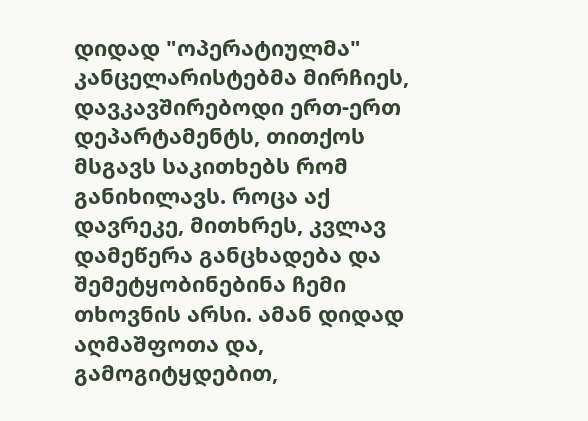დიდად "ოპერატიულმა" კანცელარისტებმა მირჩიეს, დავკავშირებოდი ერთ-ერთ დეპარტამენტს, თითქოს მსგავს საკითხებს რომ განიხილავს. როცა აქ დავრეკე, მითხრეს, კვლავ დამეწერა განცხადება და შემეტყობინებინა ჩემი თხოვნის არსი. ამან დიდად აღმაშფოთა და, გამოგიტყდებით,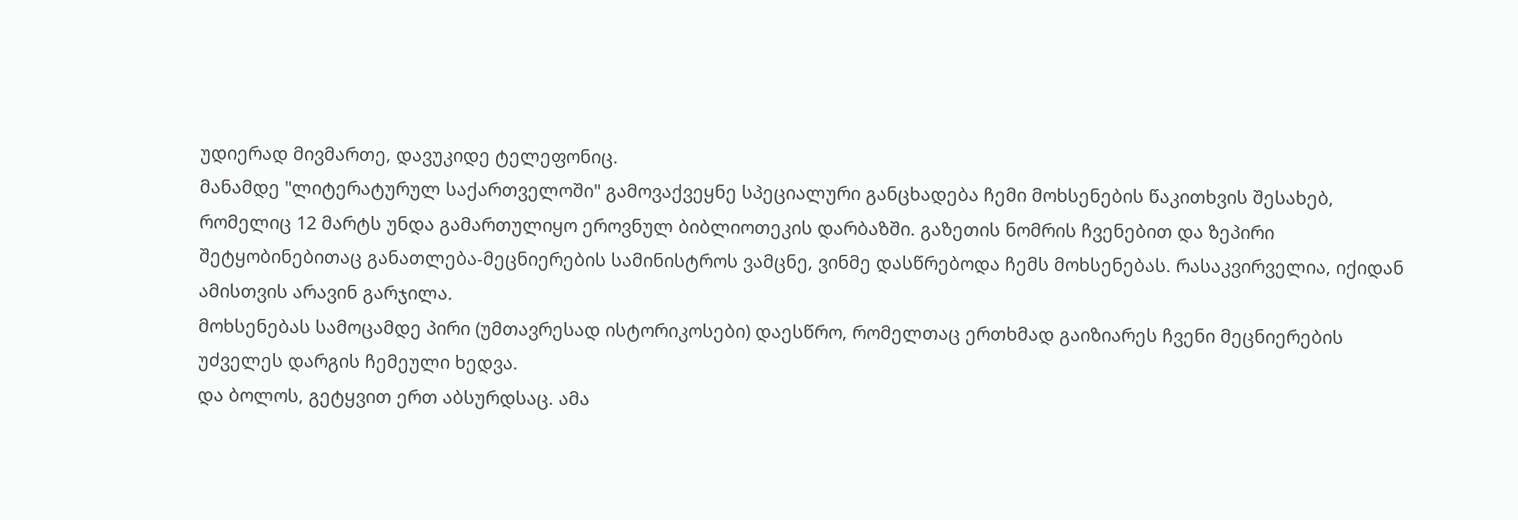უდიერად მივმართე, დავუკიდე ტელეფონიც.
მანამდე "ლიტერატურულ საქართველოში" გამოვაქვეყნე სპეციალური განცხადება ჩემი მოხსენების წაკითხვის შესახებ, რომელიც 12 მარტს უნდა გამართულიყო ეროვნულ ბიბლიოთეკის დარბაზში. გაზეთის ნომრის ჩვენებით და ზეპირი შეტყობინებითაც განათლება-მეცნიერების სამინისტროს ვამცნე, ვინმე დასწრებოდა ჩემს მოხსენებას. რასაკვირველია, იქიდან ამისთვის არავინ გარჯილა.
მოხსენებას სამოცამდე პირი (უმთავრესად ისტორიკოსები) დაესწრო, რომელთაც ერთხმად გაიზიარეს ჩვენი მეცნიერების უძველეს დარგის ჩემეული ხედვა.
და ბოლოს, გეტყვით ერთ აბსურდსაც. ამა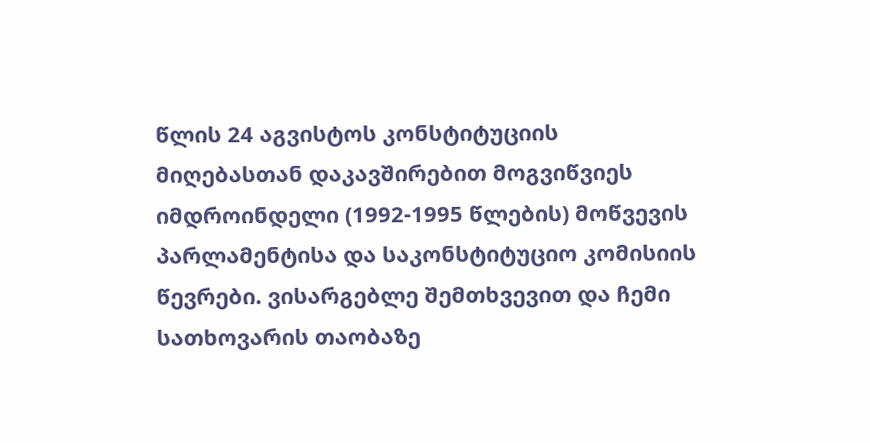წლის 24 აგვისტოს კონსტიტუციის მიღებასთან დაკავშირებით მოგვიწვიეს იმდროინდელი (1992-1995 წლების) მოწვევის პარლამენტისა და საკონსტიტუციო კომისიის წევრები. ვისარგებლე შემთხვევით და ჩემი სათხოვარის თაობაზე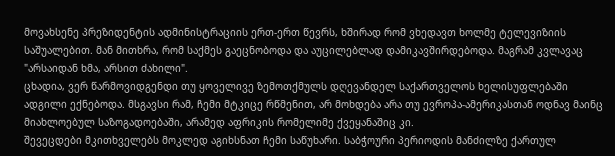მოვახსენე პრეზიდენტის ადმინისტრაციის ერთ-ერთ წევრს, ხშირად რომ ვხედავთ ხოლმე ტელევიზიის საშუალებით. მან მითხრა, რომ საქმეს გაეცნობოდა და აუცილებლად დამიკავშირდებოდა. მაგრამ კვლავაც "არსაიდან ხმა, არსით ძახილი".
ცხადია, ვერ წარმოვიდგენდი თუ ყოველივე ზემოთქმულს დღევანდელ საქართველოს ხელისუფლებაში ადგილი ექნებოდა. მსგავსი რამ, ჩემი მტკიცე რწმენით, არ მოხდება არა თუ ევროპა-ამერიკასთან ოდნავ მაინც მიახლოებულ საზოგადოებაში, არამედ აფრიკის რომელიმე ქვეყანაშიც კი.
შევეცდები მკითხველებს მოკლედ აგიხსნათ ჩემი საწუხარი. საბჭოური პერიოდის მანძილზე ქართულ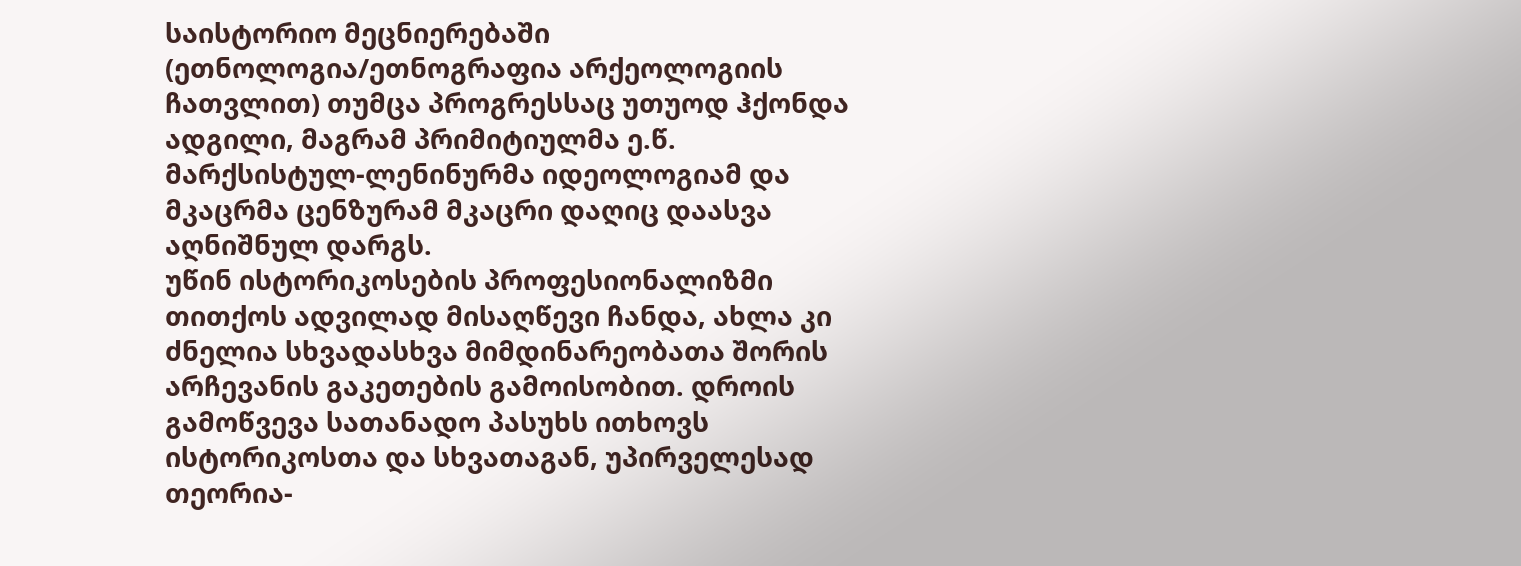საისტორიო მეცნიერებაში (ეთნოლოგია/ეთნოგრაფია არქეოლოგიის ჩათვლით) თუმცა პროგრესსაც უთუოდ ჰქონდა ადგილი, მაგრამ პრიმიტიულმა ე.წ. მარქსისტულ-ლენინურმა იდეოლოგიამ და მკაცრმა ცენზურამ მკაცრი დაღიც დაასვა აღნიშნულ დარგს.
უწინ ისტორიკოსების პროფესიონალიზმი თითქოს ადვილად მისაღწევი ჩანდა, ახლა კი ძნელია სხვადასხვა მიმდინარეობათა შორის არჩევანის გაკეთების გამოისობით. დროის გამოწვევა სათანადო პასუხს ითხოვს ისტორიკოსთა და სხვათაგან, უპირველესად თეორია-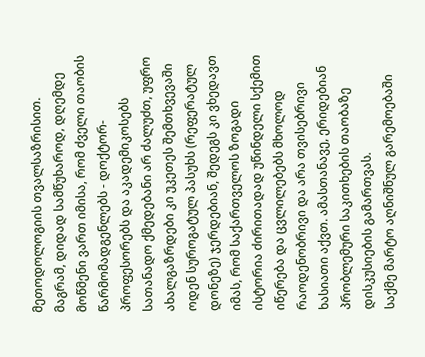მეთოდოლოგიის თვალსაზრისით. მაგრამ, დიდად სამწუხაროდ, დღემდე მოწმენი ვართ იმისა, რომ ძველი თაობის წარმომადგენლებს - დოქტორ-პროფესორებს და აკადემიკოსებს სათანადო ქმედებანი არ ძალუძთ, უფრო ახალგაზრდები კი უკეთეს შემთხვევაში ოდენ სუროგატულ პასუხს (რეფერატულ დონეზე) ჯერდებიან, შედეგს კი ვხედავთ იმას, რომ საქართველოს ზოგადი ისტორია ძირითადად უწინდელი სქემით იწერება და ცვლილებებს მხოლოდ რაოდენობრივი და არა თვისებრივი ხასიათი აქვთ. ამასთანავე, ერიდებიან პრობლემური საკითხების თაობაზე დისკუსიების გამართვას.
საქმე მარტო აღნიშნულ გარემოებაში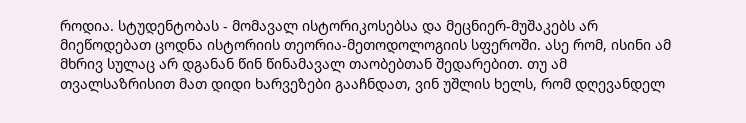როდია. სტუდენტობას - მომავალ ისტორიკოსებსა და მეცნიერ-მუშაკებს არ მიეწოდებათ ცოდნა ისტორიის თეორია-მეთოდოლოგიის სფეროში. ასე რომ, ისინი ამ მხრივ სულაც არ დგანან წინ წინამავალ თაობებთან შედარებით. თუ ამ თვალსაზრისით მათ დიდი ხარვეზები გააჩნდათ, ვინ უშლის ხელს, რომ დღევანდელ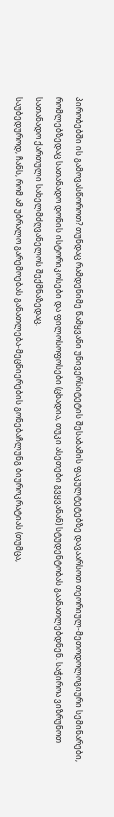პირობებში ის გამოვასწოროთ? თუნდაც რამდენიმე წამყვანი უნივერსიტეტის შესაბამის ფაკულტეტებზე დავაარსოთ თეორიულ-მეთოდოლოგიური სემინარები, რომლებზედაც სათანადო დონის ისტორიკოსები და ფილოსოფოსები (ცხადია, თუკი ასეთები გვყვანან) სტუდენტობას გაანათლებდნენ. საჭიროა ვიზრუნოთ სათანადო ქართული სახელმძღვანელოს შექმნაზედაც.
საუბედუროდ, ჩანს, რომ ამ უბრალო გარემოებას განათლება-მეცნიერების გონებაჩლუნგ ბიუროკრატიას (თუმცა,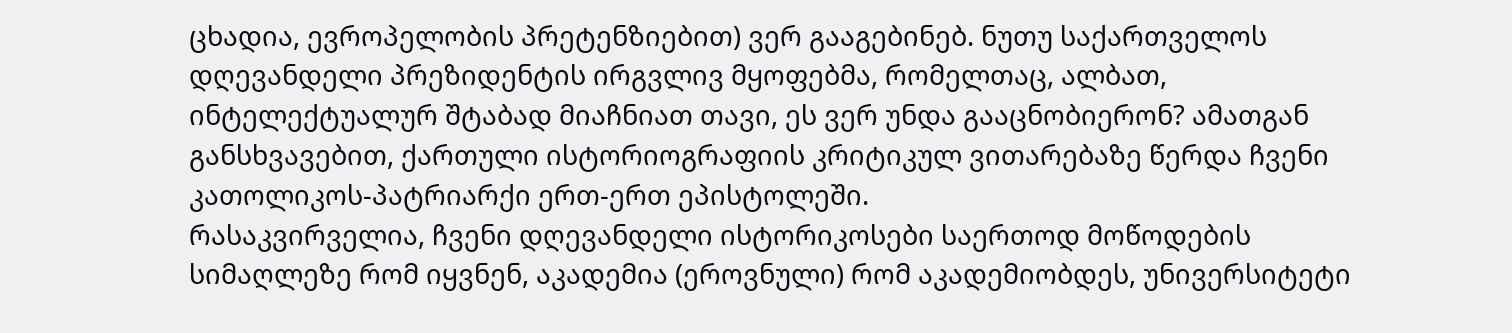ცხადია, ევროპელობის პრეტენზიებით) ვერ გააგებინებ. ნუთუ საქართველოს დღევანდელი პრეზიდენტის ირგვლივ მყოფებმა, რომელთაც, ალბათ, ინტელექტუალურ შტაბად მიაჩნიათ თავი, ეს ვერ უნდა გააცნობიერონ? ამათგან განსხვავებით, ქართული ისტორიოგრაფიის კრიტიკულ ვითარებაზე წერდა ჩვენი კათოლიკოს-პატრიარქი ერთ-ერთ ეპისტოლეში.
რასაკვირველია, ჩვენი დღევანდელი ისტორიკოსები საერთოდ მოწოდების სიმაღლეზე რომ იყვნენ, აკადემია (ეროვნული) რომ აკადემიობდეს, უნივერსიტეტი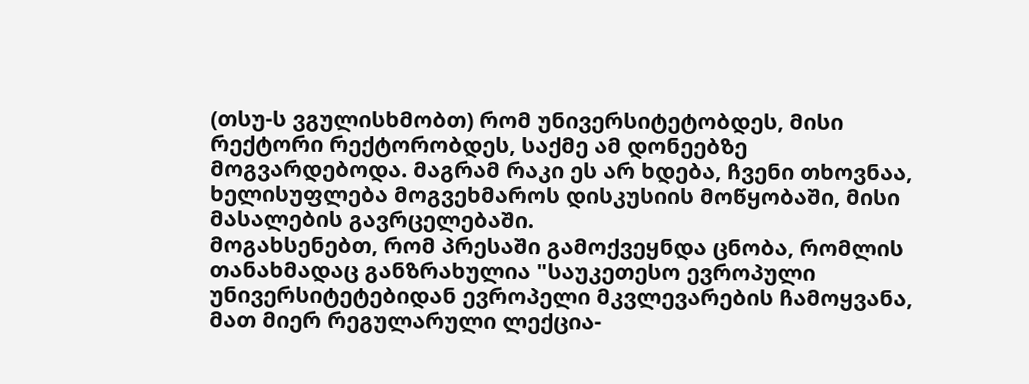(თსუ-ს ვგულისხმობთ) რომ უნივერსიტეტობდეს, მისი რექტორი რექტორობდეს, საქმე ამ დონეებზე მოგვარდებოდა. მაგრამ რაკი ეს არ ხდება, ჩვენი თხოვნაა, ხელისუფლება მოგვეხმაროს დისკუსიის მოწყობაში, მისი მასალების გავრცელებაში.
მოგახსენებთ, რომ პრესაში გამოქვეყნდა ცნობა, რომლის თანახმადაც განზრახულია "საუკეთესო ევროპული უნივერსიტეტებიდან ევროპელი მკვლევარების ჩამოყვანა, მათ მიერ რეგულარული ლექცია-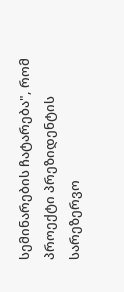სემინარების ჩატარება", რომ პროექტი პრეზიდენტის სარეზერვო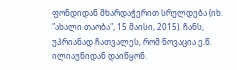ფონდიდან მხარდაჭერით სრულდება (იხ. "ახალი თაობა", 15 მაისი, 2015). ჩანს, უპრიანად ჩათვალეს, რომ ნოვაცია ე.წ. ილიაუნიდან დაიწყონ.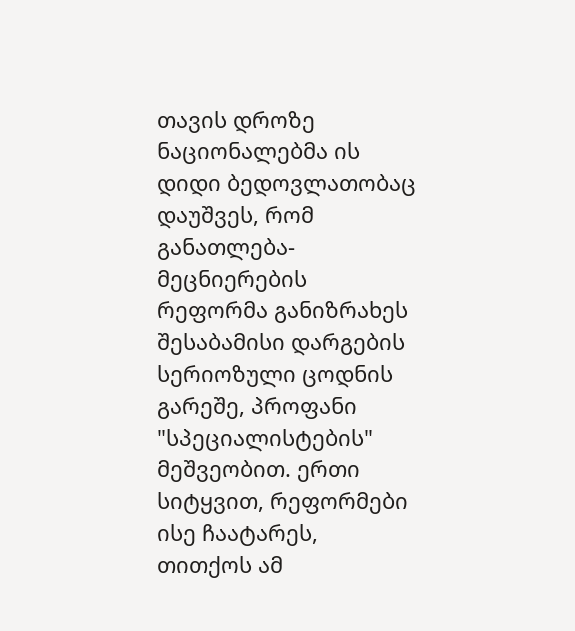თავის დროზე ნაციონალებმა ის დიდი ბედოვლათობაც დაუშვეს, რომ განათლება-მეცნიერების რეფორმა განიზრახეს შესაბამისი დარგების სერიოზული ცოდნის გარეშე, პროფანი "სპეციალისტების" მეშვეობით. ერთი სიტყვით, რეფორმები ისე ჩაატარეს, თითქოს ამ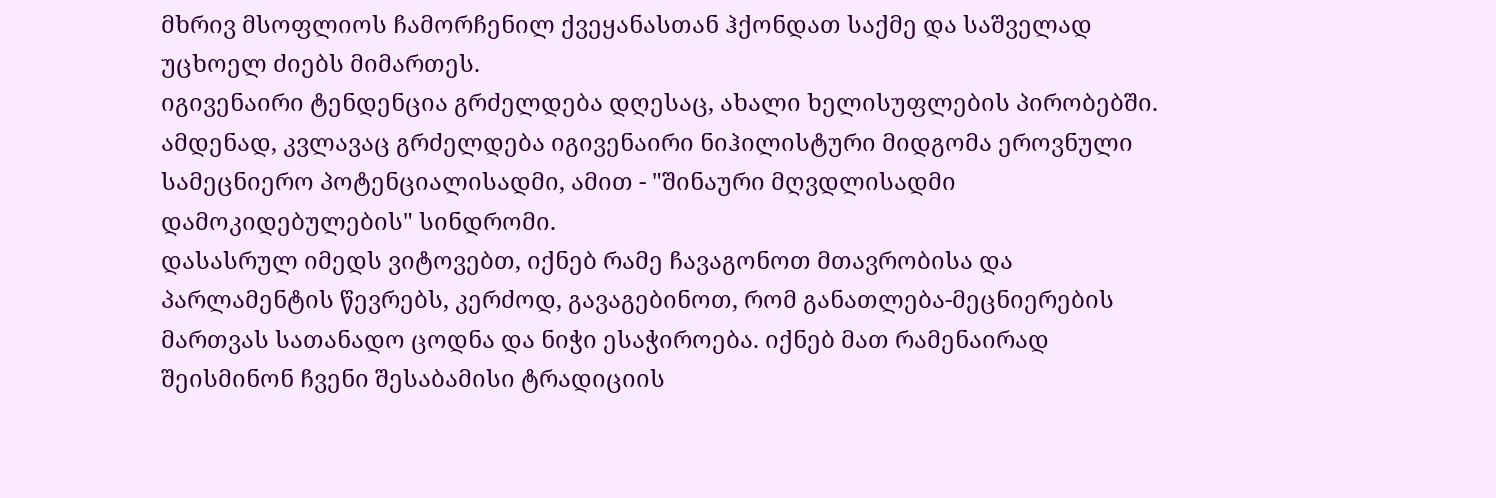მხრივ მსოფლიოს ჩამორჩენილ ქვეყანასთან ჰქონდათ საქმე და საშველად უცხოელ ძიებს მიმართეს.
იგივენაირი ტენდენცია გრძელდება დღესაც, ახალი ხელისუფლების პირობებში. ამდენად, კვლავაც გრძელდება იგივენაირი ნიჰილისტური მიდგომა ეროვნული სამეცნიერო პოტენციალისადმი, ამით - "შინაური მღვდლისადმი დამოკიდებულების" სინდრომი.
დასასრულ იმედს ვიტოვებთ, იქნებ რამე ჩავაგონოთ მთავრობისა და პარლამენტის წევრებს, კერძოდ, გავაგებინოთ, რომ განათლება-მეცნიერების მართვას სათანადო ცოდნა და ნიჭი ესაჭიროება. იქნებ მათ რამენაირად შეისმინონ ჩვენი შესაბამისი ტრადიციის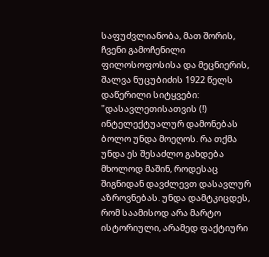საფუძვლიანობა, მათ შორის, ჩვენი გამოჩენილი ფილოსოფოსისა და მეცნიერის, შალვა ნუცუბიძის 1922 წელს დაწერილი სიტყვები: "დასავლეთისათვის (!) ინტელექტუალურ დამონებას ბოლო უნდა მოეღოს. რა თქმა უნდა ეს შესაძლო გახდება მხოლოდ მაშინ, როდესაც შიგნიდან დავძლევთ დასავლურ აზროვნებას. უნდა დამტკიცდეს, რომ საამისოდ არა მარტო ისტორიული, არამედ ფაქტიური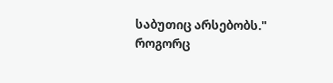საბუთიც არსებობს."
როგორც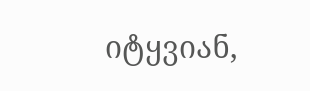იტყვიან,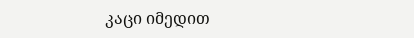კაცი იმედით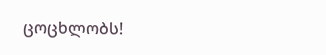ცოცხლობს!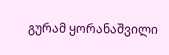გურამ ყორანაშვილი